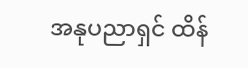အနုပညာရှင် ထိန်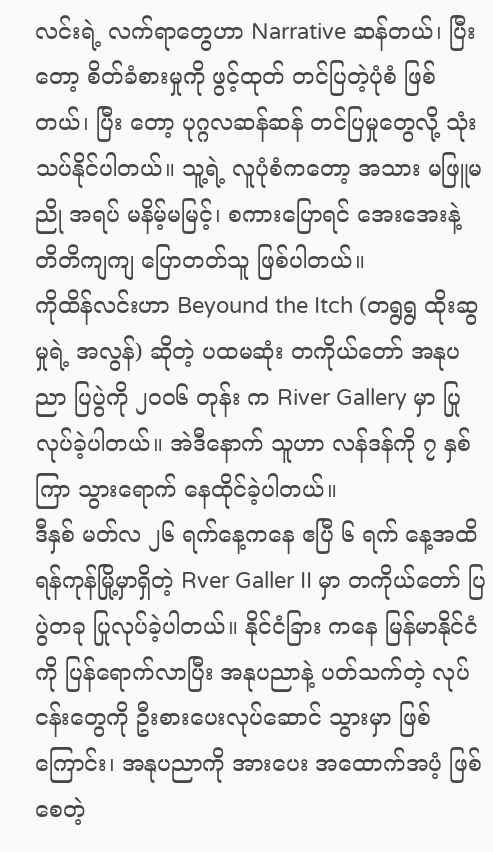လင်းရဲ့ လက်ရာတွေဟာ Narrative ဆန်တယ်၊ ပြီးတော့ စိတ်ခံစားမှုကို ဖွင့်ထုတ် တင်ပြတဲ့ပုံစံ ဖြစ်တယ်၊ ပြီး တော့ ပုဂ္ဂလဆန်ဆန် တင်ပြမှုတွေလို့ သုံးသပ်နိုင်ပါတယ်။ သူ့ရဲ့ လူပုံစံကတော့ အသား မဖြူမညို အရပ် မနိမ့်မမြင့်၊ စကားပြောရင် အေးအေးနဲ့ တိတိကျကျ ပြောတတ်သူ ဖြစ်ပါတယ်။
ကိုထိန်လင်းဟာ Beyound the Itch (တရွရွ ထိုးဆွမှုရဲ့ အလွန်) ဆိုတဲ့ ပထမဆုံး တကိုယ်တော် အနုပညာ ပြပွဲကို ၂၀ဝ၆ တုန်း က River Gallery မှာ ပြုလုပ်ခဲ့ပါတယ်။ အဲဒီနောက် သူဟာ လန်ဒန်ကို ၇ နှစ်ကြာ သွားရောက် နေထိုင်ခဲ့ပါတယ်။
ဒီနှစ် မတ်လ ၂၆ ရက်နေ့ကနေ ဧပြီ ၆ ရက် နေ့အထိ ရန်ကုန်မြို့မှာရှိတဲ့ Rver Galler II မှာ တကိုယ်တော် ပြပွဲတခု ပြုလုပ်ခဲ့ပါတယ်။ နိုင်ငံခြား ကနေ မြန်မာနိုင်ငံကို ပြန်ရောက်လာပြီး အနုပညာနဲ့ ပတ်သက်တဲ့ လုပ်ငန်းတွေကို ဦးစားပေးလုပ်ဆောင် သွားမှာ ဖြစ်ကြောင်း၊ အနုပညာကို အားပေး အထောက်အပံ့ ဖြစ်စေတဲ့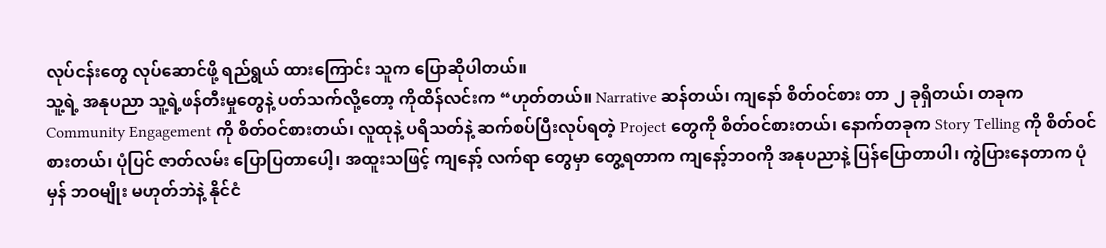လုပ်ငန်းတွေ လုပ်ဆောင်ဖို့ ရည်ရွယ် ထားကြောင်း သူက ပြောဆိုပါတယ်။
သူ့ရဲ့ အနုပညာ သူ့ရဲ့ဖန်တီးမှုတွေနဲ့ ပတ်သက်လို့တော့ ကိုထိန်လင်းက “ဟုတ်တယ်။ Narrative ဆန်တယ်၊ ကျနော် စိတ်ဝင်စား တာ ၂ ခုရှိတယ်၊ တခုက Community Engagement ကို စိတ်ဝင်စားတယ်၊ လူထုနဲ့ ပရိသတ်နဲ့ ဆက်စပ်ပြီးလုပ်ရတဲ့ Project တွေကို စိတ်ဝင်စားတယ်၊ နောက်တခုက Story Telling ကို စိတ်ဝင်စားတယ်၊ ပုံပြင် ဇာတ်လမ်း ပြောပြတာပေါ့၊ အထူးသဖြင့် ကျနော့် လက်ရာ တွေမှာ တွေ့ရတာက ကျနော့်ဘဝကို အနုပညာနဲ့ ပြန်ပြောတာပါ၊ ကွဲပြားနေတာက ပုံမှန် ဘဝမျိုး မဟုတ်ဘဲနဲ့ နိုင်ငံ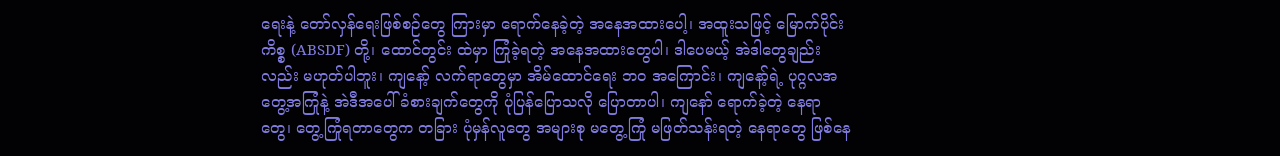ရေးနဲ့ တော်လှန်ရေးဖြစ်စဉ်တွေ ကြားမှာ ရောက်နေခဲ့တဲ့ အနေအထားပေါ့၊ အထူးသဖြင့် မြောက်ပိုင်း ကိစ္စ (ABSDF) တို့၊ ထောင်တွင်း ထဲမှာ ကြုံခဲ့ရတဲ့ အနေအထားတွေပါ၊ ဒါပေမယ့် အဲဒါတွေချည်းလည်း မဟုတ်ပါဘူး၊ ကျနော့် လက်ရာတွေမှာ အိမ်ထောင်ရေး ဘဝ အကြောင်း၊ ကျနော့်ရဲ့ ပုဂ္ဂလအတွေ့အကြုံနဲ့ အဲဒီအပေါ် ခံစားချက်တွေကို ပုံပြန်ပြောသလို ပြောတာပါ၊ ကျနော် ရောက်ခဲ့တဲ့ နေရာ တွေ၊ တွေ့ကြုံရတာတွေက တခြား ပုံမှန်လူတွေ အများစု မတွေ့ကြုံ မဖြတ်သန်းရတဲ့ နေရာတွေ ဖြစ်နေ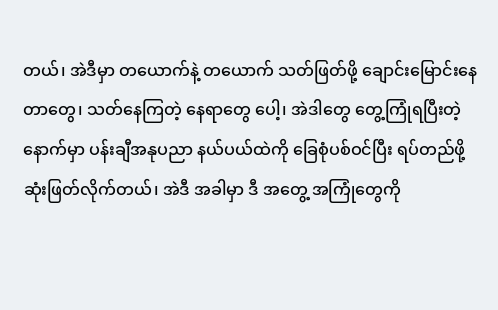တယ်၊ အဲဒီမှာ တယောက်နဲ့ တယောက် သတ်ဖြတ်ဖို့ ချောင်းမြောင်းနေတာတွေ၊ သတ်နေကြတဲ့ နေရာတွေ ပေါ့၊ အဲဒါတွေ တွေ့ကြုံရပြီးတဲ့နောက်မှာ ပန်းချီအနုပညာ နယ်ပယ်ထဲကို ခြေစုံပစ်ဝင်ပြီး ရပ်တည်ဖို့ ဆုံးဖြတ်လိုက်တယ်၊ အဲဒီ အခါမှာ ဒီ အတွေ့ အကြုံတွေကို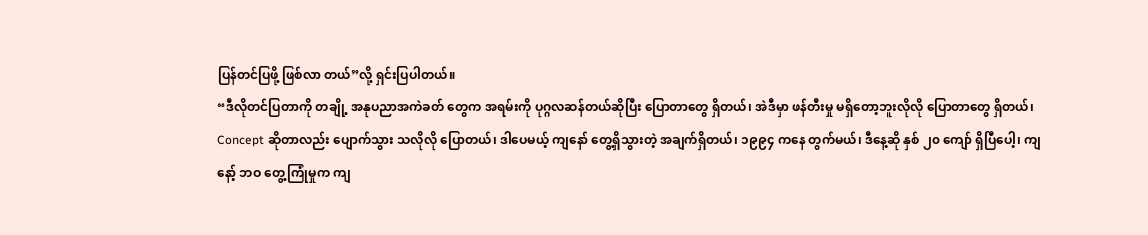ပြန်တင်ပြဖို့ ဖြစ်လာ တယ်”လို့ ရှင်းပြပါတယ်။
“ဒီလိုတင်ပြတာကို တချို့ အနုပညာအကဲခတ် တွေက အရမ်းကို ပုဂ္ဂလဆန်တယ်ဆိုပြီး ပြောတာတွေ ရှိတယ်၊ အဲဒီမှာ ဖန်တီးမှု မရှိတော့ဘူးလိုလို ပြောတာတွေ ရှိတယ်၊ Concept ဆိုတာလည်း ပျောက်သွား သလိုလို ပြောတယ်၊ ဒါပေမယ့် ကျနော် တွေ့ရှိသွားတဲ့ အချက်ရှိတယ်၊ ၁၉၉၄ ကနေ တွက်မယ်၊ ဒီနေ့ဆို နှစ် ၂၀ ကျော် ရှိပြီပေါ့၊ ကျနော့် ဘဝ တွေ့ကြုံမှုက ကျ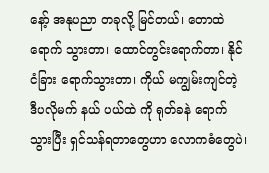နော့် အနုပညာ တခုလို့ မြင်တယ်၊ တောထဲရောက် သွားတာ၊ ထောင်တွင်းရောက်တာ၊ နိုင်ငံခြား ရောက်သွားတာ၊ ကိုယ် မကျွမ်းကျင်တဲ့ ဒီပလိုမက် နယ် ပယ်ထဲ ကို ရုတ်ခနဲ ရောက်သွားပြီး ရှင်သန်ရတာတွေဟာ လောကဓံတွေပဲ၊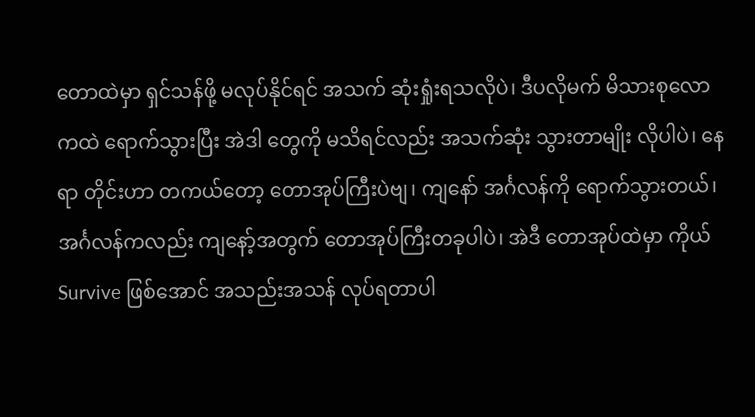တောထဲမှာ ရှင်သန်ဖို့ မလုပ်နိုင်ရင် အသက် ဆုံးရှုံးရသလိုပဲ၊ ဒီပလိုမက် မိသားစုလောကထဲ ရောက်သွားပြီး အဲဒါ တွေကို မသိရင်လည်း အသက်ဆုံး သွားတာမျိုး လိုပါပဲ၊ နေရာ တိုင်းဟာ တကယ်တော့ တောအုပ်ကြီးပဲဗျ၊ ကျနော် အင်္ဂလန်ကို ရောက်သွားတယ်၊ အင်္ဂလန်ကလည်း ကျနော့်အတွက် တောအုပ်ကြီးတခုပါပဲ၊ အဲဒီ တောအုပ်ထဲမှာ ကိုယ် Survive ဖြစ်အောင် အသည်းအသန် လုပ်ရတာပါ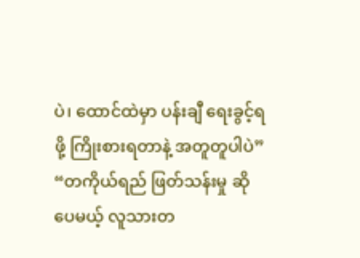ပဲ၊ ထောင်ထဲမှာ ပန်းချီ ရေးခွင့်ရဖို့ ကြိုးစားရတာနဲ့ အတူတူပါပဲ”
“တကိုယ်ရည် ဖြတ်သန်းမှု ဆိုပေမယ့် လူသားတ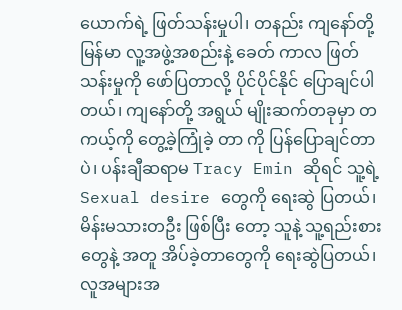ယောက်ရဲ့ ဖြတ်သန်းမှုပါ၊ တနည်း ကျနော်တို့ မြန်မာ လူ့အဖွဲ့အစည်းနဲ့ ခေတ် ကာလ ဖြတ်သန်းမှုကို ဖော်ပြတာလို့ ပိုင်ပိုင်နိုင် ပြောချင်ပါတယ်၊ ကျနော်တို့ အရွယ် မျိုးဆက်တခုမှာ တကယ့်ကို တွေ့ခဲ့ကြုံခဲ့ တာ ကို ပြန်ပြောချင်တာပဲ၊ ပန်းချီဆရာမ Tracy Emin ဆိုရင် သူ့ရဲ့ Sexual desire တွေကို ရေးဆွဲ ပြတယ်၊ မိန်းမသားတဦး ဖြစ်ပြီး တော့ သူနဲ့ သူ့ရည်းစားတွေနဲ့ အတူ အိပ်ခဲ့တာတွေကို ရေးဆွဲပြတယ်၊ လူအများအ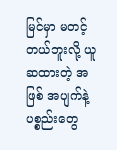မြင်မှာ မတင့်တယ်ဘူးလို့ ယူဆထားတဲ့ အဖြစ် အပျက်နဲ့ ပစ္စည်းတွေ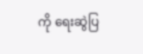ကို ရေးဆွဲပြ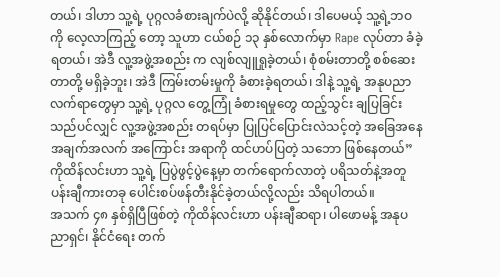တယ်၊ ဒါဟာ သူ့ရဲ့ ပုဂ္ဂလခံစားချက်ပဲလို့ ဆိုနိုင်တယ်၊ ဒါပေမယ့် သူ့ရဲ့ဘဝကို လေ့လာကြည့် တော့ သူဟာ ငယ်စဉ် ၁၃ နှစ်လောက်မှာ Rape လုပ်တာ ခံခဲ့ရတယ်၊ အဲဒီ လူ့အဖွဲ့အစည်း က လျစ်လျူရှုခဲ့တယ်၊ စုံစမ်းတာတို့ စစ်ဆေးတာတို့ မရှိခဲ့ဘူး၊ အဲဒီ ကြမ်းတမ်းမှုကို ခံစားခဲ့ရတယ်၊ ဒါနဲ့ သူ့ရဲ့ အနုပညာ လက်ရာတွေမှာ သူ့ရဲ့ ပုဂ္ဂလ တွေ့ကြုံ ခံစားရမှုတွေ ထည့်သွင်း ချပြခြင်းသည်ပင်လျှင် လူ့အဖွဲ့အစည်း တရပ်မှာ ပြုပြင်ပြောင်းလဲသင့်တဲ့ အခြေအနေ အချက်အလက် အကြောင်း အရာကို ထင်ဟပ်ပြတဲ့ သဘော ဖြစ်နေတယ်”
ကိုထိန်လင်းဟာ သူ့ရဲ့ ပြပွဲဖွင့်ပွဲနေ့မှာ တက်ရောက်လာတဲ့ ပရိသတ်နဲ့အတူ ပန်းချီကားတခု ပေါင်းစပ်ဖန်တီးနိုင်ခဲ့တယ်လို့လည်း သိရပါတယ်။
အသက် ၄၈ နှစ်ရှိပြီဖြစ်တဲ့ ကိုထိန်လင်းဟာ ပန်းချီဆရာ၊ ပါဖောမန့် အနုပညာရှင်၊ နိုင်ငံရေး တက်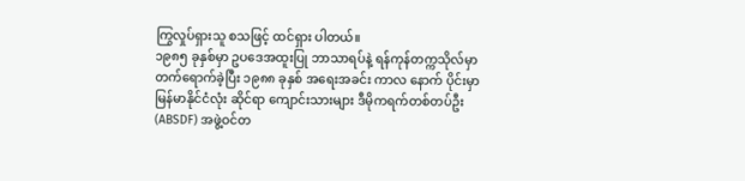ကြွလှုပ်ရှားသူ စသဖြင့် ထင်ရှား ပါတယ်။
၁၉၈၅ ခုနှစ်မှာ ဥပဒေအထူးပြု ဘာသာရပ်နဲ့ ရန်ကုန်တက္ကသိုလ်မှာ တက်ရောက်ခဲ့ပြီး ၁၉၈၈ ခုနှစ် အရေးအခင်း ကာလ နောက် ပိုင်းမှာ မြန်မာနိုင်ငံလုံး ဆိုင်ရာ ကျောင်းသားများ ဒီမိုကရက်တစ်တပ်ဦး (ABSDF) အဖွဲ့ဝင်တ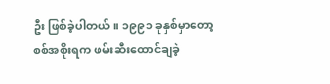ဦး ဖြစ်ခဲ့ပါတယ်။ ၁၉၉၁ ခုနှစ်မှာတော့ စစ်အစိုးရက ဖမ်းဆီးထောင်ချခဲ့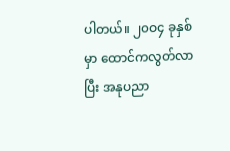ပါတယ်။ ၂၀ဝ၄ ခုနှစ်မှာ ထောင်ကလွတ်လာပြီး အနုပညာ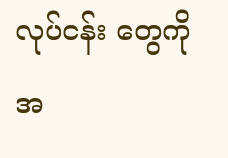လုပ်ငန်း တွေကို အ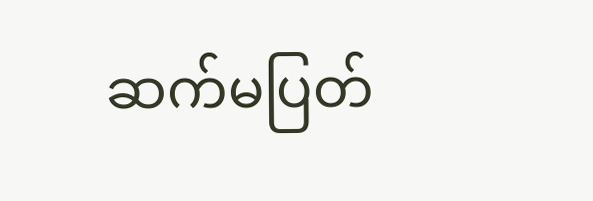ဆက်မပြတ်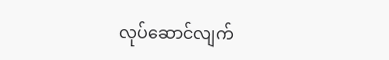လုပ်ဆောင်လျက်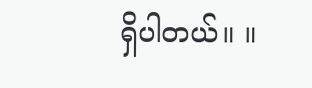ရှိပါတယ်။ ။